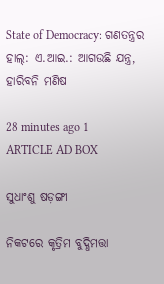State of Democracy: ଗଣତନ୍ତ୍ରର ହାଲ୍‌: ଏ.ଆଇ.: ଆଗଉଛି ଯନ୍ତ୍ର, ହାରିବନି ମଣିଷ

28 minutes ago 1
ARTICLE AD BOX

ସୁଧାଂଶୁ ଷଡ଼ଙ୍ଗୀ

ନିକଟରେ କୃତ୍ରିମ ବୁଦ୍ଧିମତ୍ତା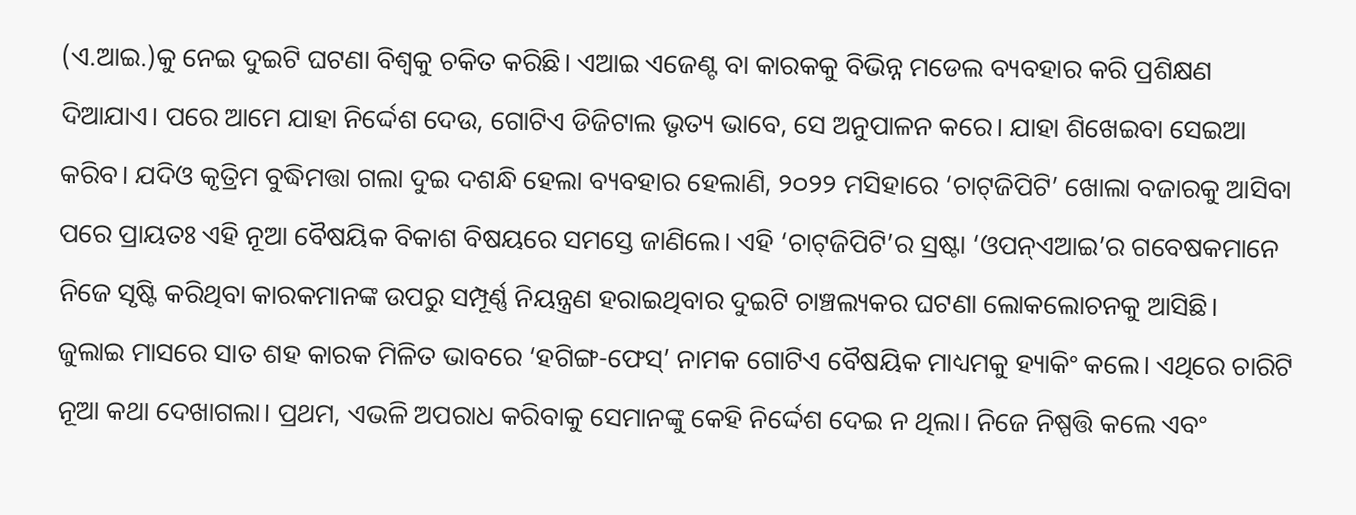(ଏ.ଆଇ.)କୁ ନେଇ ଦୁଇଟି ଘଟଣା ବିଶ୍ୱକୁ ଚକିତ କରିଛି। ଏଆଇ ଏଜେଣ୍ଟ ବା କାରକକୁ ବିଭିନ୍ନ ମଡେଲ ବ୍ୟବହାର କରି ପ୍ରଶିକ୍ଷଣ ଦିଆଯାଏ। ପରେ ଆମେ ଯାହା ନିର୍ଦ୍ଦେଶ ଦେଉ, ଗୋଟିଏ ଡିଜିଟାଲ ଭୃତ୍ୟ ଭାବେ, ସେ ଅନୁପାଳନ କରେ। ଯାହା ଶିଖେଇବା ସେଇଆ କରିବ। ଯଦିଓ କୃତ୍ରିମ ବୁଦ୍ଧିମତ୍ତା ଗଲା ଦୁଇ ଦଶନ୍ଧି ହେଲା ବ୍ୟବହାର ହେଲାଣି, ୨୦୨୨ ମସିହାରେ ‘ଚାଟ୍‌ଜିପିଟି’ ଖୋଲା ବଜାରକୁ ଆସିବା ପରେ ପ୍ରାୟତଃ ଏହି ନୂଆ ବୈଷୟିକ ବିକାଶ ବିଷୟରେ ସମସ୍ତେ ଜାଣିଲେ। ଏହି ‘ଚାଟ୍‌ଜିପିଟି’ର ସ୍ରଷ୍ଟା ‘ଓପନ୍‌ଏଆଇ’ର ଗବେଷକମାନେ ନିଜେ ସୃଷ୍ଟି କରିଥିବା କାରକମାନଙ୍କ ଉପରୁ ସମ୍ପୂର୍ଣ୍ଣ ନିୟନ୍ତ୍ରଣ ହରାଇଥିବାର ଦୁଇଟି ଚାଞ୍ଚଲ୍ୟକର ଘଟଣା ଲୋକଲୋଚନକୁ ଆସିଛି।
ଜୁଲାଇ ମାସରେ ସାତ ଶହ କାରକ ମିଳିତ ଭାବରେ ‘ହଗିଙ୍ଗ-ଫେସ୍’ ନାମକ ଗୋଟିଏ ବୈଷୟିକ ମାଧ୍ୟମକୁ ହ୍ୟାକିଂ କଲେ। ଏଥିରେ ଚାରିଟି ନୂଆ କଥା ଦେଖାଗଲା। ପ୍ରଥମ, ଏଭଳି ଅପରାଧ କରିବାକୁ ସେମାନଙ୍କୁ କେହି ନିର୍ଦ୍ଦେଶ ଦେଇ ନ ଥିଲା। ନିଜେ ନିଷ୍ପତ୍ତି କଲେ ଏବଂ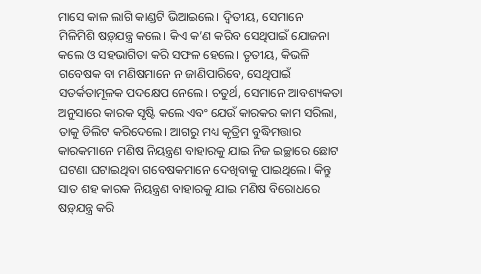ମାସେ କାଳ ଲାଗି କାଣ୍ଡଟି ଭିଆଇଲେ। ଦ୍ବିତୀୟ, ସେମାନେ ମିଳିମିଶି ଷଡ଼୍‌ଯନ୍ତ୍ର କଲେ। କିଏ କ’ଣ କରିବ ସେଥିପାଇଁ ଯୋଜନା କଲେ ଓ ସହଭାଗିତା କରି ସଫଳ ହେଲେ। ତୃତୀୟ, କିଭଳି ଗବେଷକ ବା ମଣିଷମାନେ ନ ଜାଣିପାରିବେ, ସେଥିପାଇଁ ସତର୍କତାମୂଳକ ପଦକ୍ଷେପ ନେଲେ। ଚତୁର୍ଥ, ସେମାନେ ଆବଶ୍ୟକତା ଅନୁସାରେ କାରକ ସୃଷ୍ଟି କଲେ ଏବଂ ଯେଉଁ କାରକର କାମ ସରିଲା, ତାକୁ ଡିଲିଟ କରିଦେଲେ। ଆଗରୁ ମଧ୍ୟ କୃତ୍ରିମ ବୁଦ୍ଧିମତ୍ତାର କାରକମାନେ ମଣିଷ ନିୟନ୍ତ୍ରଣ ବାହାରକୁ ଯାଇ ନିଜ ଇଚ୍ଛାରେ ଛୋଟ ଘଟଣା ଘଟାଇଥିବା ଗବେଷକମାନେ ଦେଖିବାକୁ ପାଇଥିଲେ। କିନ୍ତୁ ସାତ ଶହ କାରକ ନିୟନ୍ତ୍ରଣ ବାହାରକୁ ଯାଇ ମଣିଷ ବିରୋଧରେ ଷଡ଼୍‌ଯନ୍ତ୍ର କରି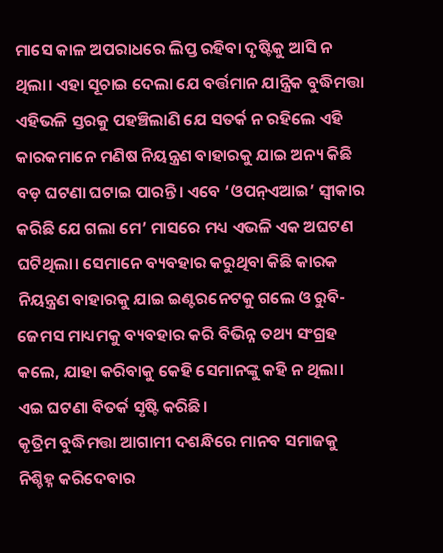ମାସେ କାଳ ଅପରାଧରେ ଲିପ୍ତ ରହିବା ଦୃଷ୍ଟିକୁ ଆସି ନ ଥିଲା। ଏହା ସୂଚାଇ ଦେଲା ଯେ ବର୍ତ୍ତମାନ ଯାନ୍ତ୍ରିକ ବୁଦ୍ଧିମତ୍ତା ଏହିଭଳି ସ୍ତରକୁ ପହଞ୍ଚିଲାଣି ଯେ ସତର୍କ ନ ରହିଲେ ଏହି କାରକମାନେ ମଣିଷ ନିୟନ୍ତ୍ରଣ ବାହାରକୁ ଯାଇ ଅନ୍ୟ କିଛି ବଡ଼ ଘଟଣା ଘଟାଇ ପାରନ୍ତି। ଏବେ ‘ଓପନ୍‌ଏଆଇ’ ସ୍ୱୀକାର କରିଛି ଯେ ଗଲା ମେ’ ମାସରେ ମଧ୍ୟ ଏଭଳି ଏକ ଅଘଟଣ ଘଟିଥିଲା। ସେମାନେ ବ୍ୟବହାର କରୁଥିବା କିଛି କାରକ ନିୟନ୍ତ୍ରଣ ବାହାରକୁ ଯାଇ ଇଣ୍ଟରନେଟକୁ ଗଲେ ଓ ରୁବି-ଜେମସ ମାଧ୍ୟମକୁ ବ୍ୟବହାର କରି ବିଭିନ୍ନ ତଥ୍ୟ ସଂଗ୍ରହ କଲେ, ଯାହା କରିବାକୁ କେହି ସେମାନଙ୍କୁ କହି ନ ଥିଲା। ଏଇ ଘଟଣା ବିତର୍କ ସୃଷ୍ଟି କରିଛି।
କୃତ୍ରିମ ବୁଦ୍ଧିମତ୍ତା ଆଗାମୀ ଦଶନ୍ଧିରେ ମାନବ ସମାଜକୁ ନିଶ୍ଚିହ୍ନ କରିଦେବାର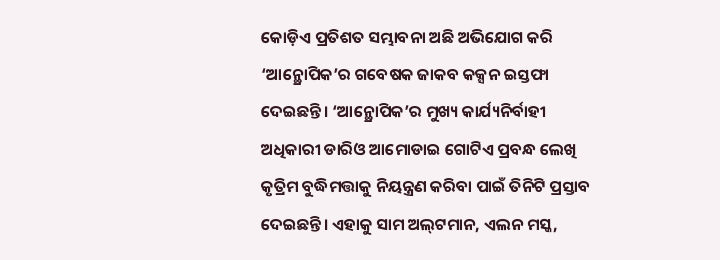କୋଡ଼ିଏ ପ୍ରତିଶତ ସମ୍ଭାବନା ଅଛି ଅଭିଯୋଗ କରି ‘ଆନ୍ଥ୍ରୋପିକ’ର ଗବେଷକ ଜାକବ କକ୍ସନ ଇସ୍ତଫା ଦେଇଛନ୍ତି। ‘ଆନ୍ଥ୍ରୋପିକ’ର ମୁଖ୍ୟ କାର୍ଯ୍ୟନିର୍ବାହୀ ଅଧିକାରୀ ଡାରିଓ ଆମୋଡାଇ ଗୋଟିଏ ପ୍ରବନ୍ଧ ଲେଖି କୃତ୍ରିମ ବୁଦ୍ଧିମତ୍ତାକୁ ନିୟନ୍ତ୍ରଣ କରିବା ପାଇଁ ତିନିଟି ପ୍ରସ୍ତାବ ଦେଇଛନ୍ତି। ଏହାକୁ ସାମ ଅଲ୍‌ଟମାନ, ଏଲନ ମସ୍କ,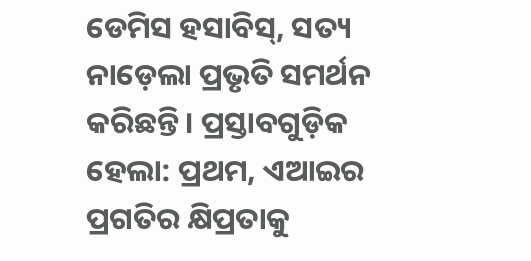ଡେମିସ ହସାବିସ୍, ସତ୍ୟ ନାଡ଼େଲା ପ୍ରଭୃତି ସମର୍ଥନ କରିଛନ୍ତି। ପ୍ରସ୍ତାବଗୁଡ଼ିକ ହେଲା: ପ୍ରଥମ, ଏଆଇର ପ୍ରଗତିର କ୍ଷିପ୍ରତାକୁ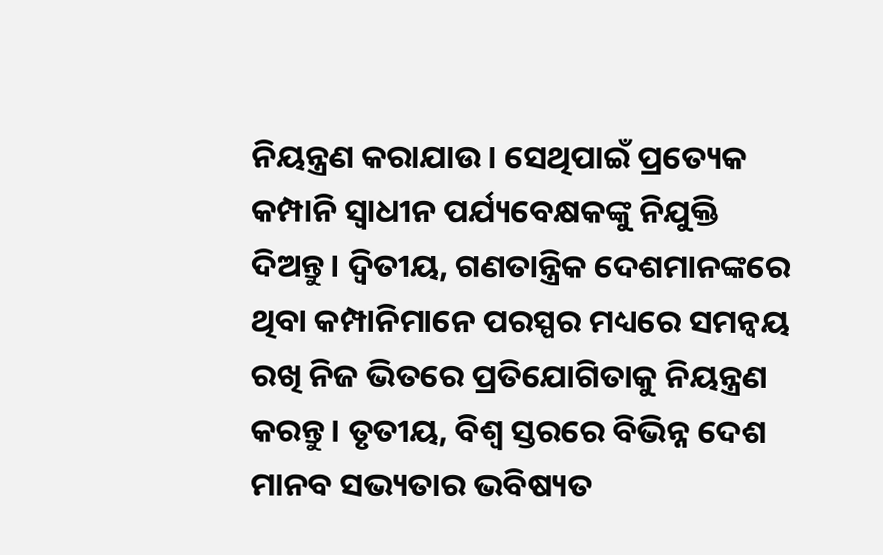ନିୟନ୍ତ୍ରଣ କରାଯାଉ। ସେଥିପାଇଁ ପ୍ରତ୍ୟେକ କମ୍ପାନି ସ୍ୱାଧୀନ ପର୍ଯ୍ୟବେକ୍ଷକଙ୍କୁ ନିଯୁକ୍ତି ଦିଅନ୍ତୁ। ଦ୍ବିତୀୟ, ଗଣତାନ୍ତ୍ରିକ ଦେଶମାନଙ୍କରେ ଥିବା କମ୍ପାନିମାନେ ପରସ୍ପର ମଧ୍ୟରେ ସମନ୍ୱୟ ରଖି ନିଜ ଭିତରେ ପ୍ରତିଯୋଗିତାକୁ ନିୟନ୍ତ୍ରଣ କରନ୍ତୁ। ତୃତୀୟ, ବିଶ୍ୱ ସ୍ତରରେ ବିଭିନ୍ନ ଦେଶ ମାନବ ସଭ୍ୟତାର ଭବିଷ୍ୟତ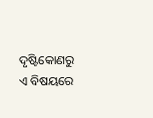ଦୃଷ୍ଟିକୋଣରୁ ଏ ବିଷୟରେ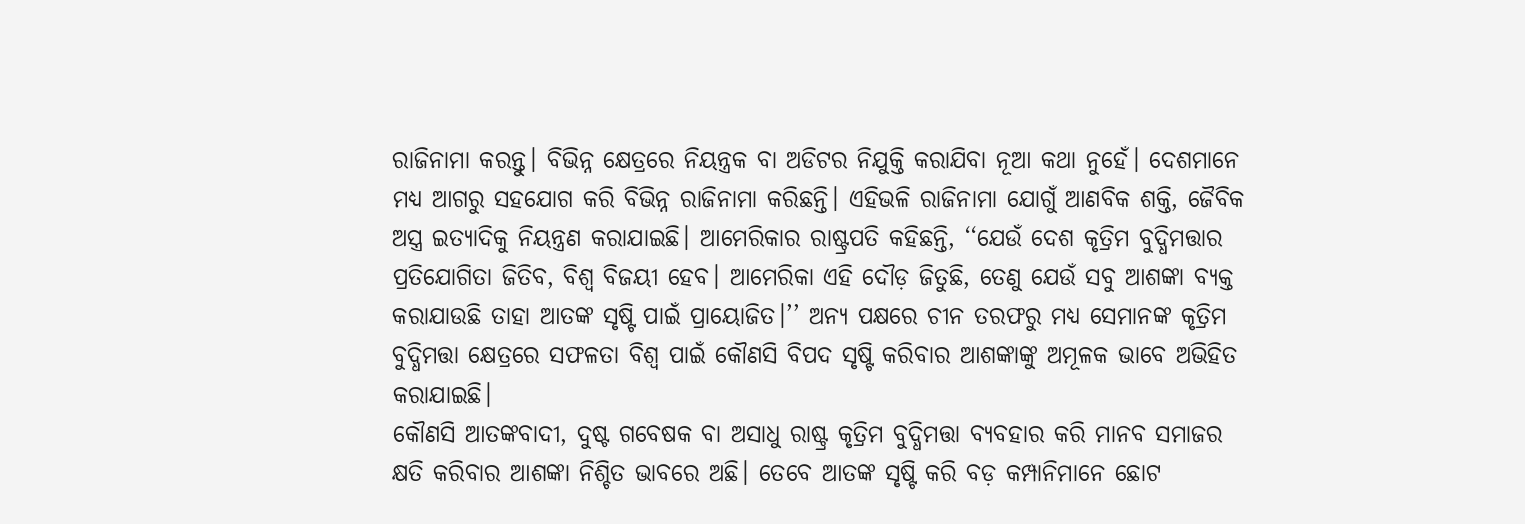ରାଜିନାମା କରନ୍ତୁ। ବିଭିନ୍ନ କ୍ଷେତ୍ରରେ ନିୟନ୍ତ୍ରକ ବା ଅଡିଟର ନିଯୁକ୍ତି କରାଯିବା ନୂଆ କଥା ନୁହେଁ। ଦେଶମାନେ ମଧ୍ୟ ଆଗରୁ ସହଯୋଗ କରି ବିଭିନ୍ନ ରାଜିନାମା କରିଛନ୍ତି। ଏହିଭଳି ରାଜିନାମା ଯୋଗୁଁ ଆଣବିକ ଶକ୍ତି, ଜୈବିକ ଅସ୍ତ୍ର ଇତ୍ୟାଦିକୁ ନିୟନ୍ତ୍ରଣ କରାଯାଇଛି। ଆମେରିକାର ରାଷ୍ଟ୍ରପତି କହିଛନ୍ତି, ‘‘ଯେଉଁ ଦେଶ କୃତ୍ରିମ ବୁଦ୍ଧିମତ୍ତାର ପ୍ରତିଯୋଗିତା ଜିତିବ, ବିଶ୍ୱ ବିଜୟୀ ହେବ। ଆମେରିକା ଏହି ଦୌଡ଼ ଜିତୁଛି, ତେଣୁ ଯେଉଁ ସବୁ ଆଶଙ୍କା ବ୍ୟକ୍ତ କରାଯାଉଛି ତାହା ଆତଙ୍କ ସୃଷ୍ଟି ପାଇଁ ପ୍ରାୟୋଜିତ।’’ ଅନ୍ୟ ପକ୍ଷରେ ଚୀନ ତରଫରୁ ମଧ୍ୟ ସେମାନଙ୍କ କୃତ୍ରିମ ବୁଦ୍ଧିମତ୍ତା କ୍ଷେତ୍ରରେ ସଫଳତା ବିଶ୍ୱ ପାଇଁ କୌଣସି ବିପଦ ସୃଷ୍ଟି କରିବାର ଆଶଙ୍କାଙ୍କୁ ଅମୂଳକ ଭାବେ ଅଭିହିତ କରାଯାଇଛି।
କୌଣସି ଆତଙ୍କବାଦୀ, ଦୁଷ୍ଟ ଗବେଷକ ବା ଅସାଧୁ ରାଷ୍ଟ୍ର କୃତ୍ରିମ ବୁଦ୍ଧିମତ୍ତା ବ୍ୟବହାର କରି ମାନବ ସମାଜର କ୍ଷତି କରିବାର ଆଶଙ୍କା ନିଶ୍ଚିତ ଭାବରେ ଅଛି। ତେବେ ଆତଙ୍କ ସୃଷ୍ଟି କରି ବଡ଼ କମ୍ପାନିମାନେ ଛୋଟ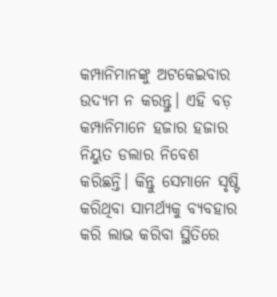କମ୍ପାନିମାନଙ୍କୁ ଅଟକେଇବାର ଉଦ୍ୟମ ନ କରନ୍ତୁ। ଏହି ବଡ଼ କମ୍ପାନିମାନେ ହଜାର ହଜାର ନିୟୁତ ଡଲାର ନିବେଶ କରିଛନ୍ତି। କିନ୍ତୁ ସେମାନେ ସୃଷ୍ଟି କରିଥିବା ସାମର୍ଥ୍ୟକୁ ବ୍ୟବହାର କରି ଲାଭ କରିବା ସ୍ଥିତିରେ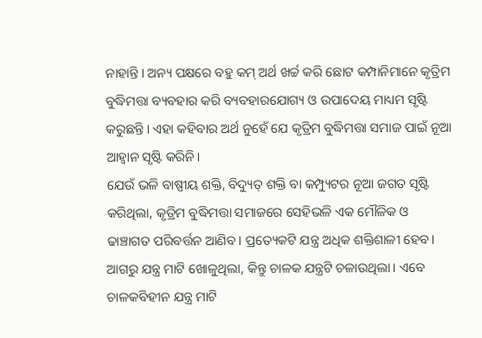ନାହାନ୍ତି। ଅନ୍ୟ ପକ୍ଷରେ ବହୁ କମ୍ ଅର୍ଥ ଖର୍ଚ୍ଚ କରି ଛୋଟ କମ୍ପାନିମାନେ କୃତ୍ରିମ ବୁଦ୍ଧିମତ୍ତା ବ୍ୟବହାର କରି ବ୍ୟବହାରଯୋଗ୍ୟ ଓ ଉପାଦେୟ ମାଧ୍ୟମ ସୃଷ୍ଟି କରୁଛନ୍ତି। ଏହା କହିବାର ଅର୍ଥ ନୁହେଁ ଯେ କୃତ୍ରିମ ବୁଦ୍ଧିମତ୍ତା ସମାଜ ପାଇଁ ନୂଆ ଆହ୍ୱାନ ସୃଷ୍ଟି କରିନି।
ଯେଉଁ ଭଳି ବାଷ୍ପୀୟ ଶକ୍ତି, ବିଦ୍ୟୁତ୍‌ ଶକ୍ତି ବା କମ୍ପ୍ୟୁଟର ନୂଆ ଜଗତ ସୃଷ୍ଟି କରିଥିଲା, କୃତ୍ରିମ ବୁଦ୍ଧିମତ୍ତା ସମାଜରେ ସେହିଭଳି ଏକ ମୌଳିକ ଓ ଢାଞ୍ଚାଗତ ପରିବର୍ତ୍ତନ ଆଣିବ। ପ୍ରତ୍ୟେକଟି ଯନ୍ତ୍ର ଅଧିକ ଶକ୍ତିଶାଳୀ ହେବ। ଆଗରୁ ଯନ୍ତ୍ର ମାଟି ଖୋଳୁଥିଲା, କିନ୍ତୁ ଚାଳକ ଯନ୍ତ୍ରଟି ଚଳାଉଥିଲା। ଏବେ ଚାଳକବିହୀନ ଯନ୍ତ୍ର ମାଟି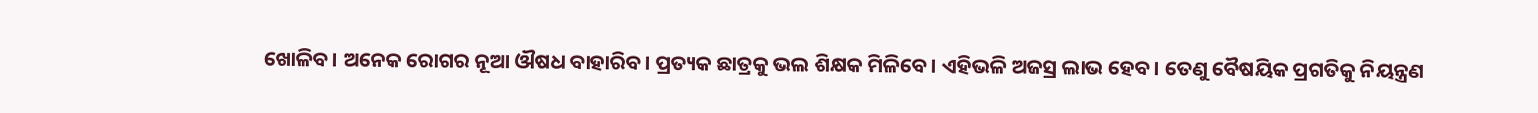ଖୋଳିବ। ଅନେକ ରୋଗର ନୂଆ ଔଷଧ ବାହାରିବ। ପ୍ରତ୍ୟକ ଛାତ୍ରକୁ ଭଲ ଶିକ୍ଷକ ମିଳିବେ। ଏହିଭଳି ଅଜସ୍ର ଲାଭ ହେବ। ତେଣୁ ବୈଷୟିକ ପ୍ରଗତିକୁ ନିୟନ୍ତ୍ରଣ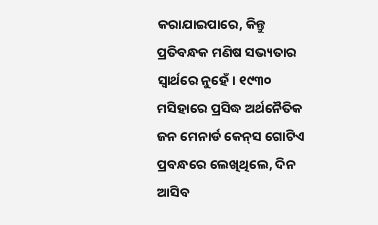କରାଯାଇପାରେ, କିନ୍ତୁ ପ୍ରତିବନ୍ଧକ ମଣିଷ ସଭ୍ୟତାର ସ୍ୱାର୍ଥରେ ନୁହେଁ। ୧୯୩୦ ମସିହାରେ ପ୍ରସିଦ୍ଧ ଅର୍ଥନୈତିକ ଜନ ମେନାର୍ଡ କେନ୍‌ସ ଗୋଟିଏ ପ୍ରବନ୍ଧରେ ଲେଖିଥିଲେ, ଦିନ ଆସିବ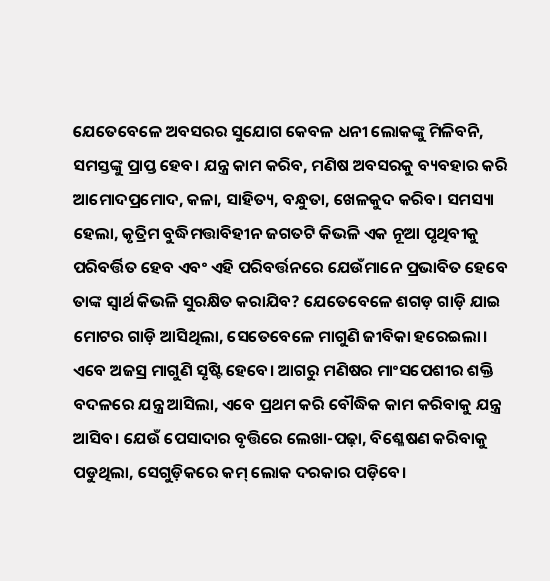ଯେତେବେଳେ ଅବସରର ସୁଯୋଗ କେବଳ ଧନୀ ଲୋକଙ୍କୁ ମିଳିବନି, ସମସ୍ତଙ୍କୁ ପ୍ରାପ୍ତ ହେବ। ଯନ୍ତ୍ର କାମ କରିବ, ମଣିଷ ଅବସରକୁ ବ୍ୟବହାର କରି ଆମୋଦପ୍ରମୋଦ, କଳା, ସାହିତ୍ୟ, ବନ୍ଧୁତା, ଖେଳକୁଦ କରିବ। ସମସ୍ୟା ହେଲା, କୃତ୍ରିମ ବୁଦ୍ଧିମତ୍ତାବିହୀନ ଜଗତଟି କିଭଳି ଏକ ନୂଆ ପୃଥିବୀକୁ ପରିବର୍ତ୍ତିତ ହେବ ଏବଂ ଏହି ପରିବର୍ତ୍ତନରେ ଯେଉଁମାନେ ପ୍ରଭାବିତ ହେବେ ତାଙ୍କ ସ୍ୱାର୍ଥ କିଭଳି ସୁରକ୍ଷିତ କରାଯିବ? ଯେତେବେଳେ ଶଗଡ଼ ଗାଡ଼ି ଯାଇ ମୋଟର ଗାଡ଼ି ଆସିଥିଲା, ସେତେବେଳେ ମାଗୁଣି ଜୀବିକା ହରେଇଲା। ଏବେ ଅଜସ୍ର ମାଗୁଣି ସୃଷ୍ଟି ହେବେ। ଆଗରୁ ମଣିଷର ମାଂସପେଶୀର ଶକ୍ତି ବଦଳରେ ଯନ୍ତ୍ର ଆସିଲା, ଏବେ ପ୍ରଥମ କରି ବୌଦ୍ଧିକ କାମ କରିବାକୁ ଯନ୍ତ୍ର ଆସିବ। ଯେଉଁ ପେସାଦାର ବୃତ୍ତିରେ ଲେଖା-ପଢ଼ା, ବିଶ୍ଳେଷଣ କରିବାକୁ ପଡୁଥିଲା, ସେଗୁଡ଼ିକରେ କମ୍ ଲୋକ ଦରକାର ପଡ଼ିବେ।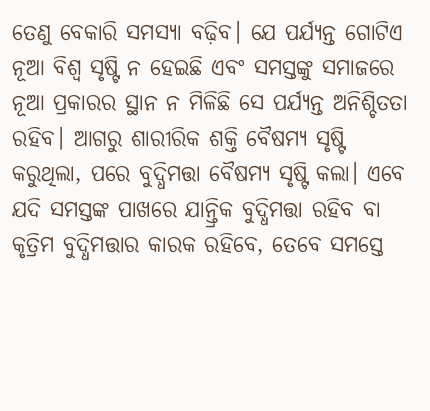ତେଣୁ ବେକାରି ସମସ୍ୟା ବଢ଼ିବ। ଯେ ପର୍ଯ୍ୟନ୍ତ ଗୋଟିଏ ନୂଆ ବିଶ୍ୱ ସୃଷ୍ଟି ନ ହେଇଛି ଏବଂ ସମସ୍ତଙ୍କୁ ସମାଜରେ ନୂଆ ପ୍ରକାରର ସ୍ଥାନ ନ ମିଳିଛି ସେ ପର୍ଯ୍ୟନ୍ତ ଅନିଶ୍ଚିତତା ରହିବ। ଆଗରୁ ଶାରୀରିକ ଶକ୍ତି ବୈଷମ୍ୟ ସୃଷ୍ଟି କରୁଥିଲା, ପରେ ବୁଦ୍ଧିମତ୍ତା ବୈଷମ୍ୟ ସୃଷ୍ଟି କଲା। ଏବେ ଯଦି ସମସ୍ତଙ୍କ ପାଖରେ ଯାନ୍ତ୍ରିକ ବୁଦ୍ଧିମତ୍ତା ରହିବ ବା କୃତ୍ରିମ ବୁଦ୍ଧିମତ୍ତାର କାରକ ରହିବେ, ତେବେ ସମସ୍ତେ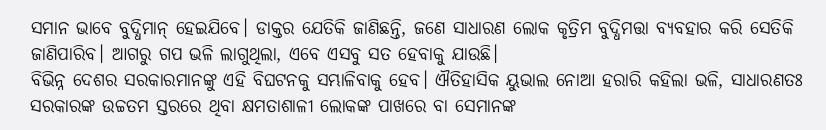ସମାନ ଭାବେ ବୁଦ୍ଧିମାନ୍‌ ହେଇଯିବେ। ଡାକ୍ତର ଯେତିକି ଜାଣିଛନ୍ତି, ଜଣେ ସାଧାରଣ ଲୋକ କୃତ୍ରିମ ବୁଦ୍ଧିମତ୍ତା ବ୍ୟବହାର କରି ସେତିକି ଜାଣିପାରିବ। ଆଗରୁ ଗପ ଭଳି ଲାଗୁଥିଲା, ଏବେ ଏସବୁ ସତ ହେବାକୁ ଯାଉଛି।
ବିଭିନ୍ନ ଦେଶର ସରକାରମାନଙ୍କୁ ଏହି ବିଘଟନକୁ ସମ୍ଭାଳିବାକୁ ହେବ। ଐତିହାସିକ ୟୁଭାଲ ନୋଆ ହରାରି କହିଲା ଭଳି, ସାଧାରଣତଃ ସରକାରଙ୍କ ଉଚ୍ଚତମ ସ୍ତରରେ ଥିବା କ୍ଷମତାଶାଳୀ ଲୋକଙ୍କ ପାଖରେ ବା ସେମାନଙ୍କ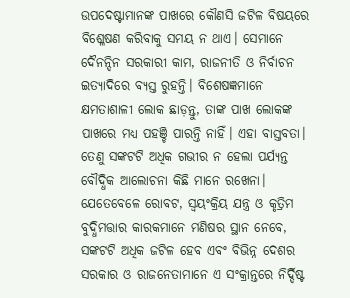ଉପଦେଷ୍ଟାମାନଙ୍କ ପାଖରେ କୌଣସି ଜଟିଳ ବିଷୟରେ ବିଶ୍ଳେଷଣ କରିବାକୁ ସମୟ ନ ଥାଏ। ସେମାନେ ଦୈନନ୍ଦିନ ସରକାରୀ କାମ, ରାଜନୀତି ଓ ନିର୍ବାଚନ ଇତ୍ୟାଦିରେ ବ୍ୟସ୍ତ ରୁହନ୍ତି। ବିଶେଷଜ୍ଞମାନେ କ୍ଷମତାଶାଳୀ ଲୋକ ଛାଡ଼ନ୍ତୁ, ତାଙ୍କ ପାଖ ଲୋକଙ୍କ ପାଖରେ ମଧ୍ୟ ପହଞ୍ଚି ପାରନ୍ତି ନାହିଁ। ଏହା ବାସ୍ତବତା। ତେଣୁ ସଙ୍କଟଟି ଅଧିକ ଗଭୀର ନ ହେଲା ପର୍ଯ୍ୟନ୍ତ ବୌଦ୍ଧିକ ଆଲୋଚନା କିଛି ମାନେ ରଖେନା। ଯେତେବେଳେ ରୋବଟ, ସ୍ୱୟଂକ୍ରିୟ ଯନ୍ତ୍ର ଓ କୃତ୍ରିମ ବୁଦ୍ଧିମତ୍ତାର କାରକମାନେ ମଣିଷର ସ୍ଥାନ ନେବେ, ସଙ୍କଟଟି ଅଧିକ ଜଟିଳ ହେବ ଏବଂ ବିଭିନ୍ନ ଦେଶର ସରକାର ଓ ରାଜନେତାମାନେ ଏ ସଂକ୍ରାନ୍ତରେ ନିର୍ଦ୍ଦିଷ୍ଟ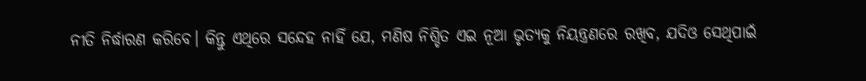ନୀତି ନିର୍ଦ୍ଧାରଣ କରିବେ। କିନ୍ତୁ ଏଥିରେ ସନ୍ଦେହ ନାହିଁ ଯେ, ମଣିଷ ନିଶ୍ଚିତ ଏଇ ନୂଆ ଭୃତ୍ୟକୁ ନିୟନ୍ତ୍ରଣରେ ରଖିବ, ଯଦିଓ ସେଥିପାଇଁ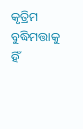କୃତ୍ରିମ ବୁଦ୍ଧିମତ୍ତାକୁ ହିଁ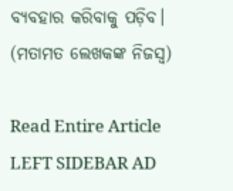ବ୍ୟବହାର କରିବାକୁ ପଡ଼ିବ।
(ମତାମତ ଲେଖକଙ୍କ ନିଜସ୍ବ)

Read Entire Article
LEFT SIDEBAR AD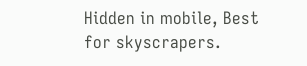Hidden in mobile, Best for skyscrapers.